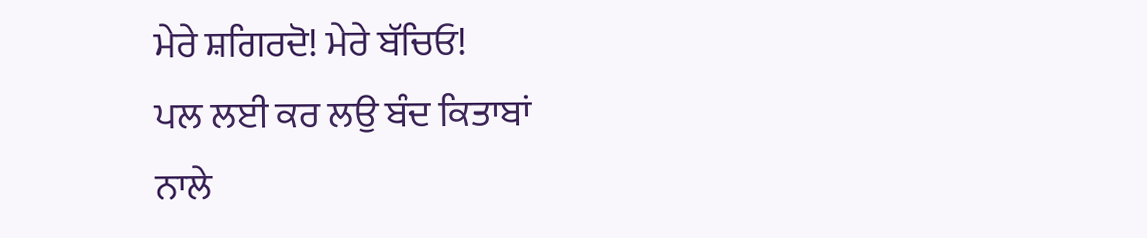ਮੇਰੇ ਸ਼ਗਿਰਦੋ! ਮੇਰੇ ਬੱਚਿਓ!
ਪਲ ਲਈ ਕਰ ਲਉ ਬੰਦ ਕਿਤਾਬਾਂ
ਨਾਲੇ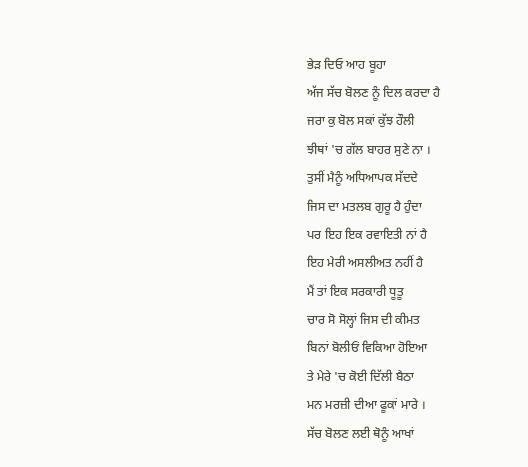ਭੇੜ ਦਿਓ ਆਹ ਬੂਹਾ
ਅੱਜ ਸੱਚ ਬੋਲਣ ਨੂੰ ਦਿਲ ਕਰਦਾ ਹੈ
ਜਰਾ ਕੁ ਬੋਲ ਸਕਾਂ ਕੁੱਝ ਹੌਲੀ
ਝੀਥਾਂ 'ਚ ਗੱਲ ਬਾਹਰ ਸੁਣੇ ਨਾ ।
ਤੁਸੀਂ ਮੈਨੂੰ ਅਧਿਆਪਕ ਸੱਦਦੇ
ਜਿਸ ਦਾ ਮਤਲਬ ਗੁਰੂ ਹੈ ਹੁੰਦਾ
ਪਰ ਇਹ ਇਕ ਰਵਾਇਤੀ ਨਾਂ ਹੈ
ਇਹ ਮੇਰੀ ਅਸਲੀਅਤ ਨਹੀਂ ਹੈ
ਮੈਂ ਤਾਂ ਇਕ ਸਰਕਾਰੀ ਧੂਤੂ
ਚਾਰ ਸੋ ਸੋਲ੍ਹਾਂ ਜਿਸ ਦੀ ਕੀਮਤ
ਬਿਨਾਂ ਬੋਲੀਓਂ ਵਿਕਿਆ ਹੋਇਆ
ਤੇ ਮੇਰੇ 'ਚ ਕੋਈ ਦਿੱਲੀ ਬੈਠਾ
ਮਨ ਮਰਜ਼ੀ ਦੀਆ ਫੂਕਾਂ ਮਾਰੇ ।
ਸੱਚ ਬੋਲਣ ਲਈ ਥੋਨੂੰ ਆਖਾਂ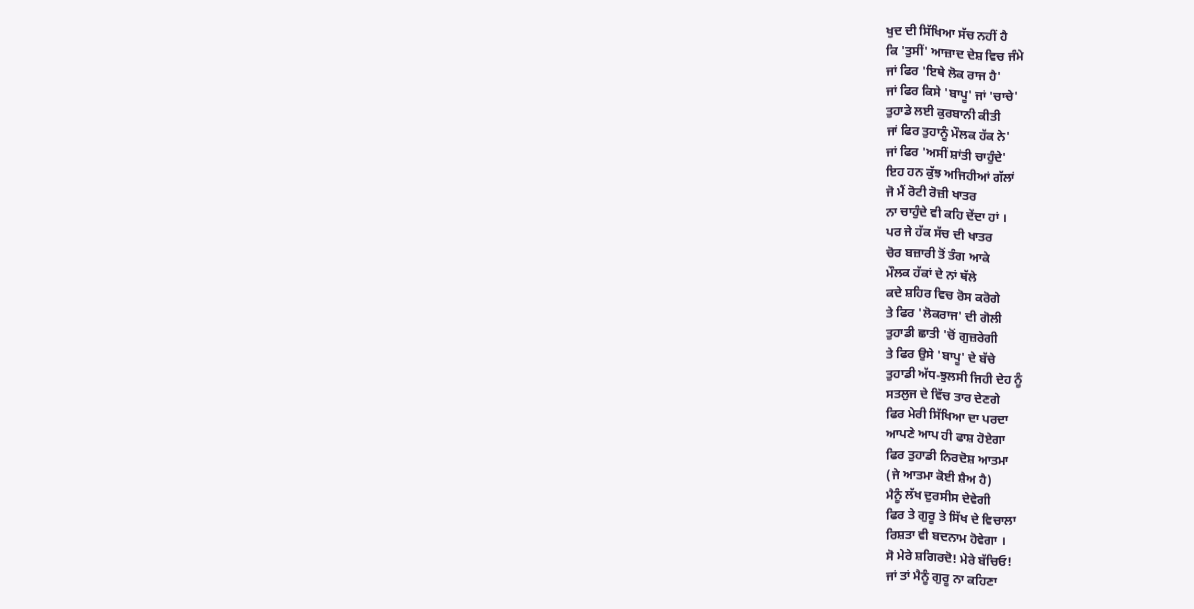ਖੁਦ ਦੀ ਸਿੱਖਿਆ ਸੱਚ ਨਹੀਂ ਹੈ
ਕਿ 'ਤੁਸੀਂ' ਆਜ਼ਾਦ ਦੇਸ਼ ਵਿਚ ਜੰਮੇ
ਜਾਂ ਫਿਰ 'ਇਥੇ ਲੋਕ ਰਾਜ ਹੈ'
ਜਾਂ ਫਿਰ ਕਿਸੇ 'ਬਾਪੂ' ਜਾਂ 'ਚਾਚੇ'
ਤੁਹਾਡੇ ਲਈ ਕੁਰਬਾਨੀ ਕੀਤੀ
ਜਾਂ ਫਿਰ ਤੁਹਾਨੂੰ ਮੌਲਕ ਹੱਕ ਨੇ'
ਜਾਂ ਫਿਰ 'ਅਸੀਂ ਸ਼ਾਂਤੀ ਚਾਹੁੰਦੇ'
ਇਹ ਹਨ ਕੁੱਝ ਅਜਿਹੀਆਂ ਗੱਲਾਂ
ਜੋ ਮੈਂ ਰੋਟੀ ਰੋਜ਼ੀ ਖਾਤਰ
ਨਾ ਚਾਹੁੰਦੇ ਵੀ ਕਹਿ ਦੇਂਦਾ ਹਾਂ ।
ਪਰ ਜੇ ਹੱਕ ਸੱਚ ਦੀ ਖਾਤਰ
ਚੋਰ ਬਜ਼ਾਰੀ ਤੋਂ ਤੰਗ ਆਕੇ
ਮੌਲਕ ਹੱਕਾਂ ਦੇ ਨਾਂ ਥੱਲੇ
ਕਦੇ ਸ਼ਹਿਰ ਵਿਚ ਰੋਸ ਕਰੋਗੇ
ਤੇ ਫਿਰ 'ਲੋਕਰਾਜ' ਦੀ ਗੋਲੀ
ਤੁਹਾਡੀ ਛਾਤੀ 'ਚੋਂ ਗੁਜ਼ਰੇਗੀ
ਤੇ ਫਿਰ ਉਸੇ 'ਬਾਪੂ' ਦੇ ਬੱਚੇ
ਤੁਹਾਡੀ ਅੱਧ-ਝੁਲਸੀ ਜਿਹੀ ਦੇਹ ਨੂੰ
ਸਤਲੁਜ ਦੇ ਵਿੱਚ ਤਾਰ ਦੇਣਗੇ
ਫਿਰ ਮੇਰੀ ਸਿੱਖਿਆ ਦਾ ਪਰਦਾ
ਆਪਣੇ ਆਪ ਹੀ ਫਾਸ਼ ਹੋਏਗਾ
ਫਿਰ ਤੁਹਾਡੀ ਨਿਰਦੋਸ਼ ਆਤਮਾ
(ਜੇ ਆਤਮਾ ਕੋਈ ਸ਼ੈਅ ਹੈ)
ਮੈਨੂੰ ਲੱਖ ਦੁਰਸੀਸ ਦੇਵੇਗੀ
ਫਿਰ ਤੇ ਗੁਰੂ ਤੇ ਸਿੱਖ ਦੇ ਵਿਚਾਲਾ
ਰਿਸ਼ਤਾ ਵੀ ਬਦਨਾਮ ਹੋਵੇਗਾ ।
ਸੋ ਮੇਰੇ ਸ਼ਗਿਰਦੋ! ਮੇਰੇ ਬੱਚਿਓ!
ਜਾਂ ਤਾਂ ਮੈਨੂੰ ਗੁਰੂ ਨਾ ਕਹਿਣਾ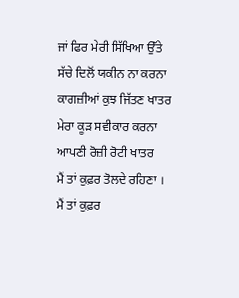ਜਾਂ ਫਿਰ ਮੇਰੀ ਸਿੱਖਿਆ ਉੱਤੇ
ਸੱਚੇ ਦਿਲੋਂ ਯਕੀਨ ਨਾ ਕਰਨਾ
ਕਾਗਜ਼ੀਆਂ ਕੁਝ ਜਿੱਤਣ ਖਾਤਰ
ਮੇਰਾ ਕੂੜ ਸਵੀਕਾਰ ਕਰਨਾ
ਆਪਣੀ ਰੋਜ਼ੀ ਰੋਟੀ ਖਾਤਰ
ਮੈਂ ਤਾਂ ਕੁਫ਼ਰ ਤੋਲਦੇ ਰਹਿਣਾ ।
ਮੈਂ ਤਾਂ ਕੁਫ਼ਰ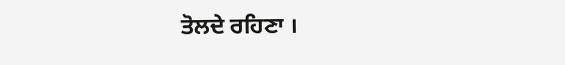ਤੋਲਦੇ ਰਹਿਣਾ ।